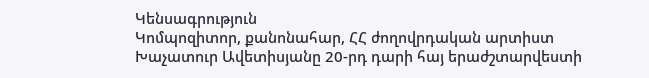Կենսագրություն
Կոմպոզիտոր, քանոնահար, ՀՀ ժողովրդական արտիստ Խաչատուր Ավետիսյանը 20-րդ դարի հայ երաժշտարվեստի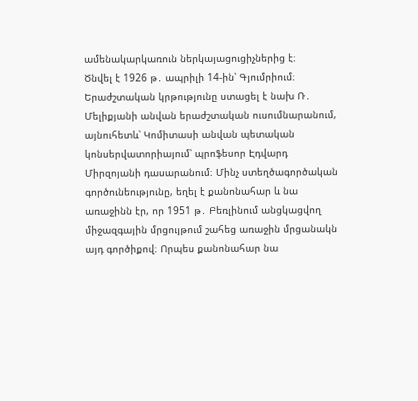ամենակարկառուն ներկայացուցիչներից է։
Ծնվել է 1926 թ․ ապրիլի 14-ին՝ Գյումրիում։
Երաժշտական կրթությունը ստացել է նախ Ռ․ Մելիքյանի անվան երաժշտական ուսումնարանում, այնուհետև՝ Կոմիտասի անվան պետական կոնսերվատորիայում՝ պրոֆեսոր Էդվարդ Միրզոյանի դասարանում։ Մինչ ստեղծագործական գործունեությունը, եղել է քանոնահար և նա առաջինն էր, որ 1951 թ․ Բեռլինում անցկացվող միջազգային մրցույթում շահեց առաջին մրցանակն այդ գործիքով։ Որպես քանոնահար նա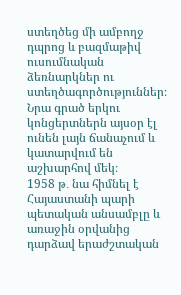ստեղծեց մի ամբողջ դպրոց և բազմաթիվ ուսումնական ձեռնարկներ ու ստեղծագործություններ։ Նրա գրած երկու կոնցերտներն այսօր էլ ունեն լայն ճանաչում և կատարվում են աշխարհով մեկ։
1958 թ․ նա հիմնել է Հայաստանի պարի պետական անսամբլը և առաջին օրվանից դարձավ երաժշտական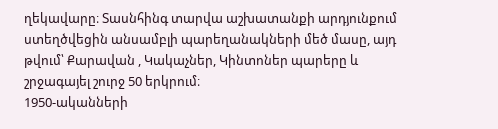ղեկավարը։ Տասնհինգ տարվա աշխատանքի արդյունքում ստեղծվեցին անսամբլի պարեղանակների մեծ մասը, այդ թվում՝ Քարավան , Կակաչներ, Կինտոներ պարերը և շրջագայել շուրջ 50 երկրում։
1950-ականների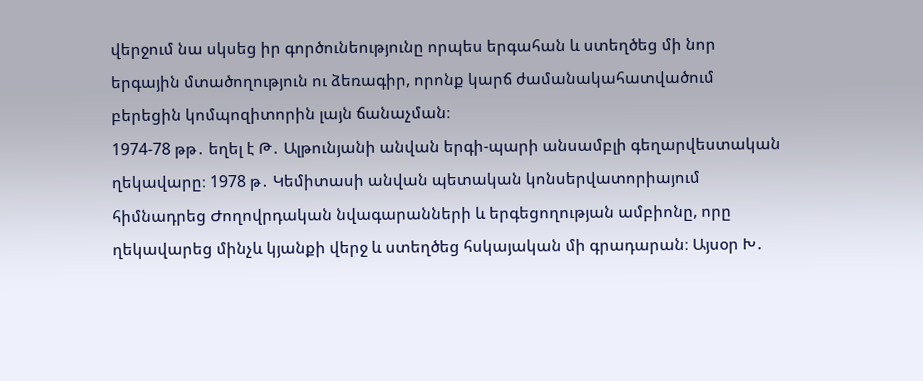վերջում նա սկսեց իր գործունեությունը որպես երգահան և ստեղծեց մի նոր երգային մտածողություն ու ձեռագիր, որոնք կարճ ժամանակահատվածում բերեցին կոմպոզիտորին լայն ճանաչման։
1974-78 թթ․ եղել է Թ․ Ալթունյանի անվան երգի-պարի անսամբլի գեղարվեստական ղեկավարը։ 1978 թ․ Կեմիտասի անվան պետական կոնսերվատորիայում հիմնադրեց Ժողովրդական նվագարանների և երգեցողության ամբիոնը, որը ղեկավարեց մինչև կյանքի վերջ և ստեղծեց հսկայական մի գրադարան։ Այսօր Խ․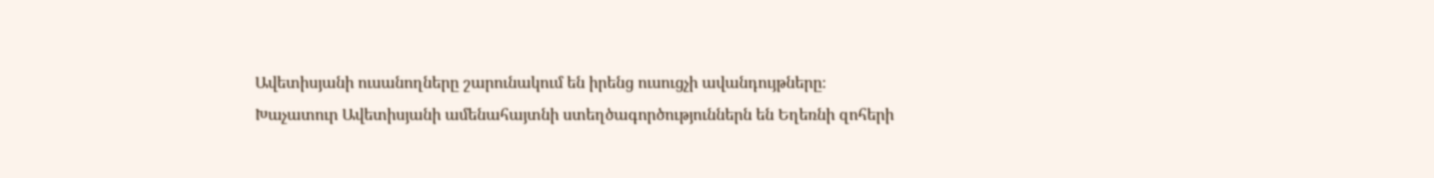Ավետիսյանի ուսանողները շարունակում են իրենց ուսուցչի ավանդույթները։
Խաչատուր Ավետիսյանի ամենահայտնի ստեղծագործություններն են Եղեռնի զոհերի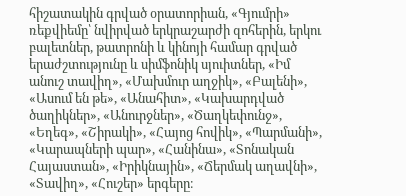հիշատակին գրված օրատորիան, «Գյումրի» ռեքվիեմը՝ նվիրված երկրաշարժի զոհերին, երկու բալետներ, թատրոնի և կինոյի համար գրված երաժշտությունը և սիմֆոնիկ սյուիտներ, «Իմ անուշ տավիղ», «Մախմուր աղջիկ», «Բալենի», «Ասում են թե», «Անահիտ», «Կախարդված ծաղիկներ», «Անուրջներ», «Ծաղկեփունջ», «Եղեգ», «Շիրակի», «Հայոց հովիկ», «Պարմանի», «Կարապների պար», «Հանինա», «Տոնական Հայաստան», «Իրիկնային», «Ճերմակ աղավնի», «Տավիղ», «Հուշեր» երգերը։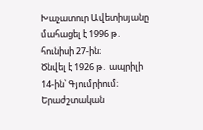Խաչատուր Ավետիսյանը մահացել է 1996 թ․ հունիսի 27-ին։
Ծնվել է 1926 թ․ ապրիլի 14-ին՝ Գյումրիում։
Երաժշտական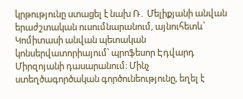կրթությունը ստացել է նախ Ռ․ Մելիքյանի անվան երաժշտական ուսումնարանում, այնուհետև՝ Կոմիտասի անվան պետական կոնսերվատորիայում՝ պրոֆեսոր Էդվարդ Միրզոյանի դասարանում։ Մինչ ստեղծագործական գործունեությունը, եղել է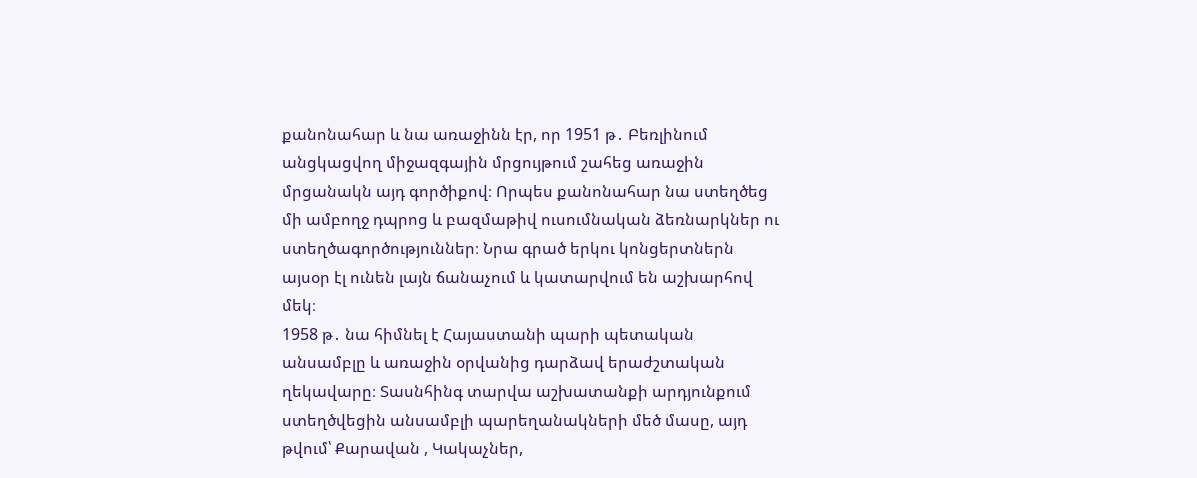քանոնահար և նա առաջինն էր, որ 1951 թ․ Բեռլինում անցկացվող միջազգային մրցույթում շահեց առաջին մրցանակն այդ գործիքով։ Որպես քանոնահար նա ստեղծեց մի ամբողջ դպրոց և բազմաթիվ ուսումնական ձեռնարկներ ու ստեղծագործություններ։ Նրա գրած երկու կոնցերտներն այսօր էլ ունեն լայն ճանաչում և կատարվում են աշխարհով մեկ։
1958 թ․ նա հիմնել է Հայաստանի պարի պետական անսամբլը և առաջին օրվանից դարձավ երաժշտական ղեկավարը։ Տասնհինգ տարվա աշխատանքի արդյունքում ստեղծվեցին անսամբլի պարեղանակների մեծ մասը, այդ թվում՝ Քարավան , Կակաչներ,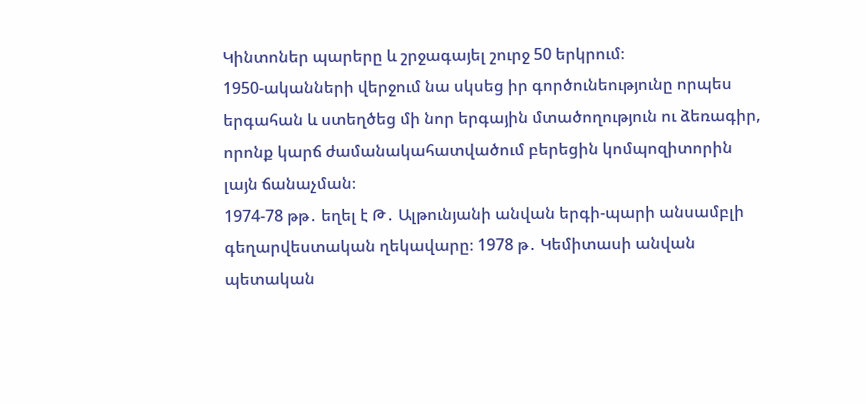Կինտոներ պարերը և շրջագայել շուրջ 50 երկրում։
1950-ականների վերջում նա սկսեց իր գործունեությունը որպես երգահան և ստեղծեց մի նոր երգային մտածողություն ու ձեռագիր, որոնք կարճ ժամանակահատվածում բերեցին կոմպոզիտորին լայն ճանաչման։
1974-78 թթ․ եղել է Թ․ Ալթունյանի անվան երգի-պարի անսամբլի գեղարվեստական ղեկավարը։ 1978 թ․ Կեմիտասի անվան պետական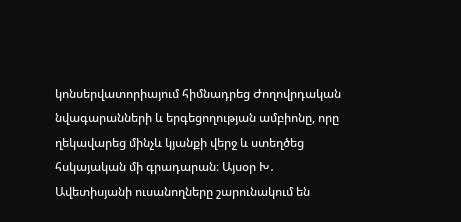կոնսերվատորիայում հիմնադրեց Ժողովրդական նվագարանների և երգեցողության ամբիոնը, որը ղեկավարեց մինչև կյանքի վերջ և ստեղծեց հսկայական մի գրադարան։ Այսօր Խ․ Ավետիսյանի ուսանողները շարունակում են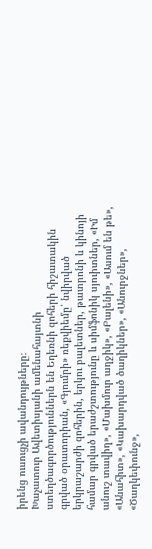իրենց ուսուցչի ավանդույթները։
Խաչատուր Ավետիսյանի ամենահայտնի ստեղծագործություններն են Եղեռնի զոհերի հիշատակին գրված օրատորիան, «Գյումրի» ռեքվիեմը՝ նվիրված երկրաշարժի զոհերին, երկու բալետներ, թատրոնի և կինոյի համար գրված երաժշտությունը և սիմֆոնիկ սյուիտներ, «Իմ անուշ տավիղ», «Մախմուր աղջիկ», «Բալենի», «Ասում են թե», «Անահիտ», «Կախարդված ծաղիկներ», «Անուրջներ», «Ծաղկեփունջ»,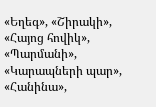«Եղեգ», «Շիրակի», «Հայոց հովիկ», «Պարմանի», «Կարապների պար», «Հանինա»,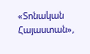«Տոնական Հայաստան»,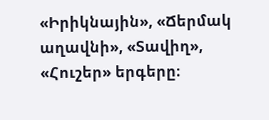«Իրիկնային», «Ճերմակ աղավնի», «Տավիղ», «Հուշեր» երգերը։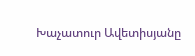Խաչատուր Ավետիսյանը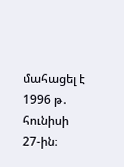մահացել է 1996 թ․ հունիսի 27-ին։